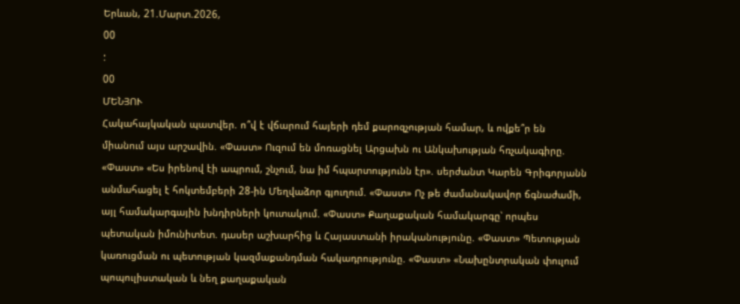Երևան, 21.Մարտ.2026,
00
:
00
ՄԵՆՅՈՒ
Հակահայկական պատվեր. ո՞վ է վճարում հայերի դեմ քարոզչության համար, և ովքե՞ր են միանում այս արշավին. «Փաստ» Ուզում են մոռացնել Արցախն ու Անկախության հռչակագիրը. «Փաստ» «Ես իրենով էի ապրում, շնչում, նա իմ հպարտությունն էր». սերժանտ Կարեն Գրիգորյանն անմահացել է հոկտեմբերի 28-ին Մեղվաձոր գյուղում. «Փաստ» Ոչ թե ժամանակավոր ճգնաժամի, այլ համակարգային խնդիրների կուտակում. «Փաստ» Քաղաքական համակարգը՝ որպես պետական իմունիտետ. դասեր աշխարհից և Հայաստանի իրականությունը. «Փաստ» Պետության կառուցման ու պետության կազմաքանդման հակադրությունը. «Փաստ» «Նախընտրական փուլում պոպուլիստական և նեղ քաղաքական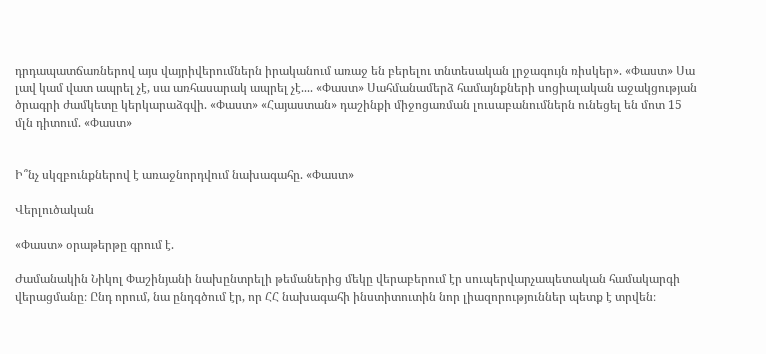դրդապատճառներով այս վայրիվերումներն իրականում առաջ են բերելու տնտեսական լրջագույն ռիսկեր». «Փաստ» Սա լավ կամ վատ ապրել չէ, սա առհասարակ ապրել չէ.... «Փաստ» Սահմանամերձ համայնքների սոցիալական աջակցության ծրագրի ժամկետը կերկարաձգվի. «Փաստ» «Հայաստան» դաշինքի միջոցառման լուսաբանումներն ունեցել են մոտ 15 մլն դիտում. «Փաստ»


Ի՞նչ սկզբունքներով է առաջնորդվում նախագահը. «Փաստ»

Վերլուծական

«Փաստ» օրաթերթը գրում է.

Ժամանակին Նիկոլ Փաշինյանի նախընտրելի թեմաներից մեկը վերաբերում էր սուպերվարչապետական համակարգի վերացմանը։ Ընդ որում, նա ընդգծում էր, որ ՀՀ նախագահի ինստիտուտին նոր լիազորություններ պետք է տրվեն։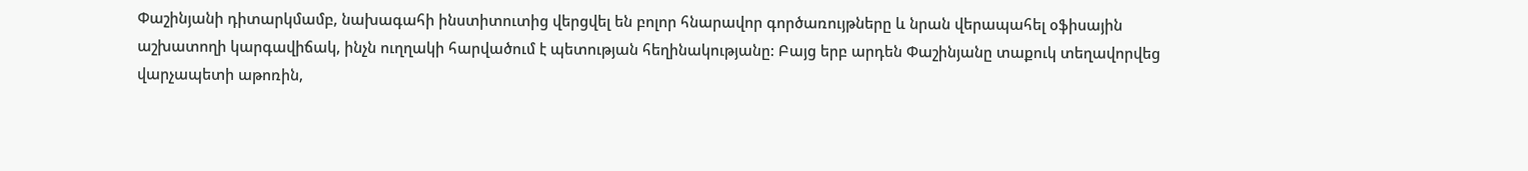Փաշինյանի դիտարկմամբ, նախագահի ինստիտուտից վերցվել են բոլոր հնարավոր գործառույթները և նրան վերապահել օֆիսային աշխատողի կարգավիճակ, ինչն ուղղակի հարվածում է պետության հեղինակությանը: Բայց երբ արդեն Փաշինյանը տաքուկ տեղավորվեց վարչապետի աթոռին,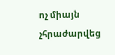ոչ միայն չհրաժարվեց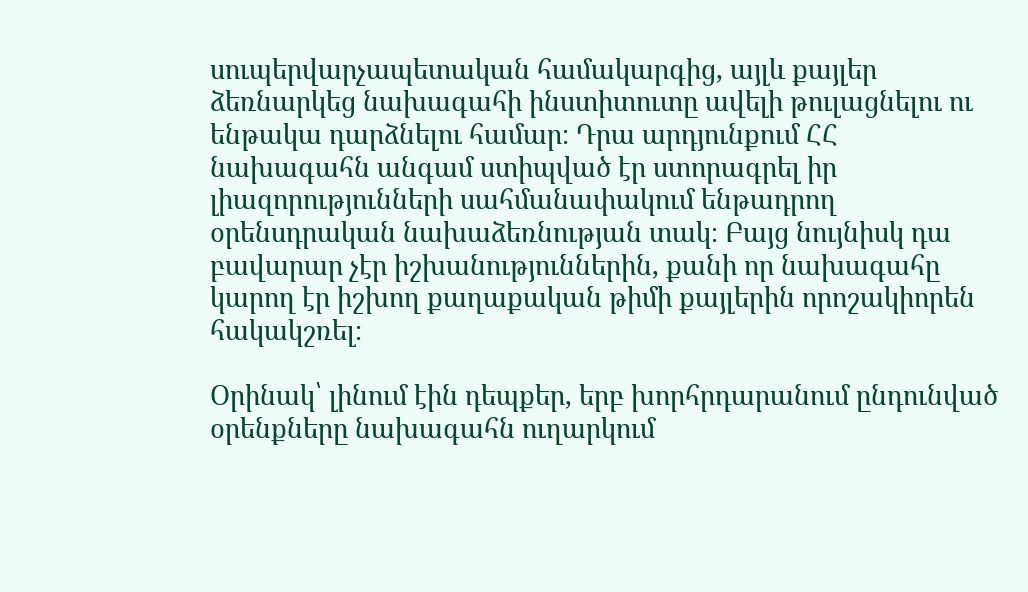սուպերվարչապետական համակարգից, այլև քայլեր ձեռնարկեց նախագահի ինստիտուտը ավելի թուլացնելու ու ենթակա դարձնելու համար։ Դրա արդյունքում ՀՀ նախագահն անգամ ստիպված էր ստորագրել իր լիազորությունների սահմանափակում ենթադրող օրենսդրական նախաձեռնության տակ։ Բայց նույնիսկ դա բավարար չէր իշխանություններին, քանի որ նախագահը կարող էր իշխող քաղաքական թիմի քայլերին որոշակիորեն հակակշռել։

Օրինակ՝ լինում էին դեպքեր, երբ խորհրդարանում ընդունված օրենքները նախագահն ուղարկում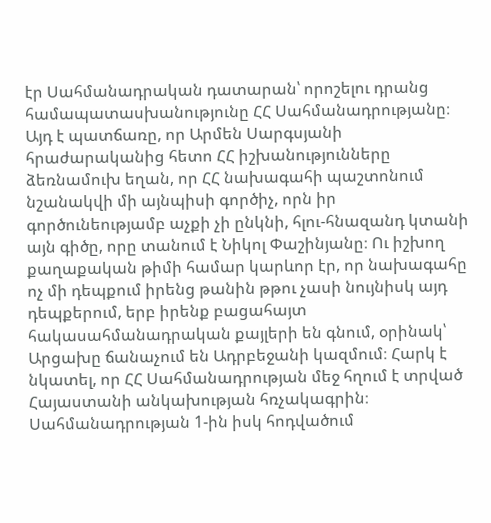էր Սահմանադրական դատարան՝ որոշելու դրանց համապատասխանությունը ՀՀ Սահմանադրությանը։ Այդ է պատճառը, որ Արմեն Սարգսյանի հրաժարականից հետո ՀՀ իշխանությունները ձեռնամուխ եղան, որ ՀՀ նախագահի պաշտոնում նշանակվի մի այնպիսի գործիչ, որն իր գործունեությամբ աչքի չի ընկնի, հլու-հնազանդ կտանի այն գիծը, որը տանում է Նիկոլ Փաշինյանը։ Ու իշխող քաղաքական թիմի համար կարևոր էր, որ նախագահը ոչ մի դեպքում իրենց թանին թթու չասի նույնիսկ այդ դեպքերում, երբ իրենք բացահայտ հակասահմանադրական քայլերի են գնում, օրինակ՝ Արցախը ճանաչում են Ադրբեջանի կազմում։ Հարկ է նկատել, որ ՀՀ Սահմանադրության մեջ հղում է տրված Հայաստանի անկախության հռչակագրին։ Սահմանադրության 1-ին իսկ հոդվածում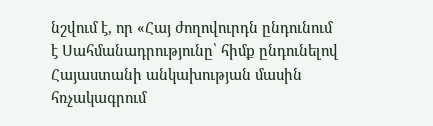նշվում է, որ «Հայ ժողովուրդն ընդունում է Սահմանադրությունը՝ հիմք ընդունելով Հայաստանի անկախության մասին հռչակագրում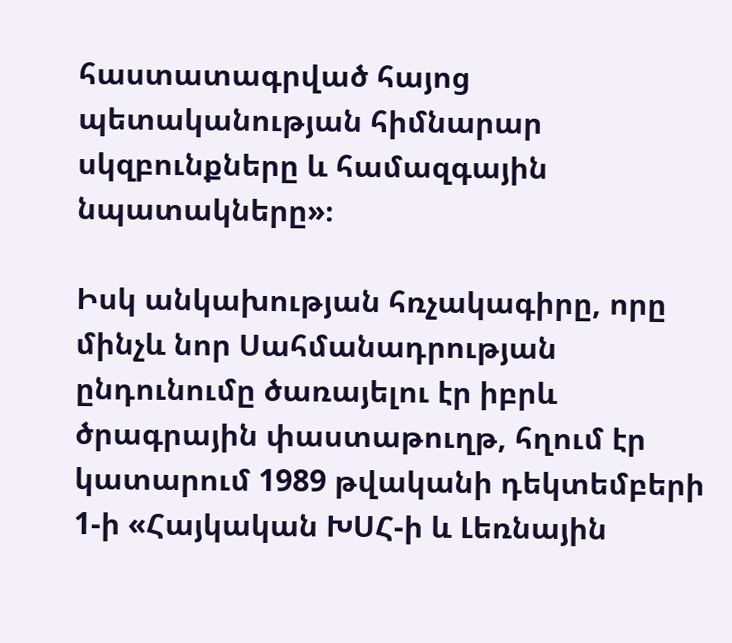հաստատագրված հայոց պետականության հիմնարար սկզբունքները և համազգային նպատակները»։

Իսկ անկախության հռչակագիրը, որը մինչև նոր Սահմանադրության ընդունումը ծառայելու էր իբրև ծրագրային փաստաթուղթ, հղում էր կատարում 1989 թվականի դեկտեմբերի 1-ի «Հայկական ԽՍՀ-ի և Լեռնային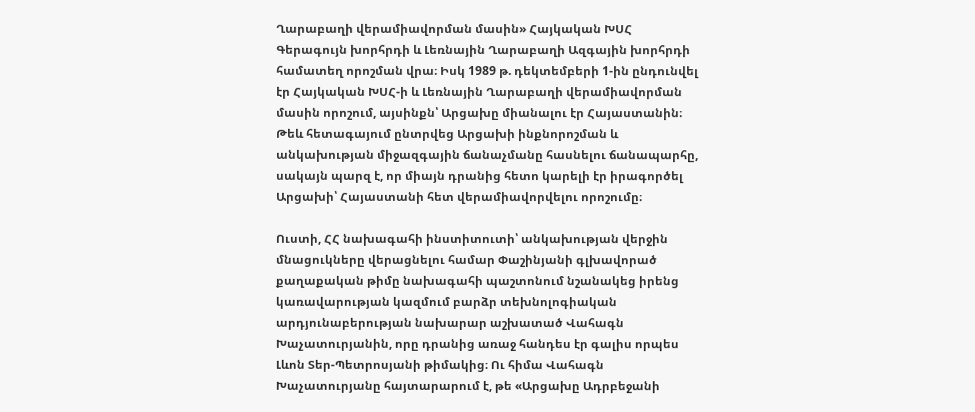Ղարաբաղի վերամիավորման մասին» Հայկական ԽՍՀ Գերագույն խորհրդի և Լեռնային Ղարաբաղի Ազգային խորհրդի համատեղ որոշման վրա։ Իսկ 1989 թ. դեկտեմբերի 1-ին ընդունվել էր Հայկական ԽՍՀ-ի և Լեռնային Ղարաբաղի վերամիավորման մասին որոշում, այսինքն՝ Արցախը միանալու էր Հայաստանին։ Թեև հետագայում ընտրվեց Արցախի ինքնորոշման և անկախության միջազգային ճանաչմանը հասնելու ճանապարհը, սակայն պարզ է, որ միայն դրանից հետո կարելի էր իրագործել Արցախի՝ Հայաստանի հետ վերամիավորվելու որոշումը։

Ուստի, ՀՀ նախագահի ինստիտուտի՝ անկախության վերջին մնացուկները վերացնելու համար Փաշինյանի գլխավորած քաղաքական թիմը նախագահի պաշտոնում նշանակեց իրենց կառավարության կազմում բարձր տեխնոլոգիական արդյունաբերության նախարար աշխատած Վահագն Խաչատուրյանին, որը դրանից առաջ հանդես էր գալիս որպես Լևոն Տեր-Պետրոսյանի թիմակից։ Ու հիմա Վահագն Խաչատուրյանը հայտարարում է, թե «Արցախը Ադրբեջանի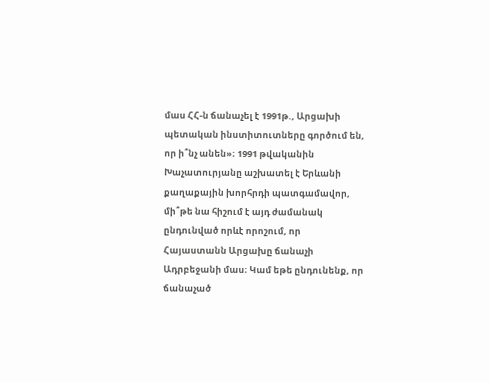մաս ՀՀ-ն ճանաչել է 1991թ., Արցախի պետական ինստիտուտները գործում են, որ ի՞նչ անեն»։ 1991 թվականին Խաչատուրյանը աշխատել է Երևանի քաղաքային խորհրդի պատգամավոր, մի՞թե նա հիշում է այդ ժամանակ ընդունված որևէ որոշում, որ Հայաստանն Արցախը ճանաչի Ադրբեջանի մաս։ Կամ եթե ընդունենք, որ ճանաչած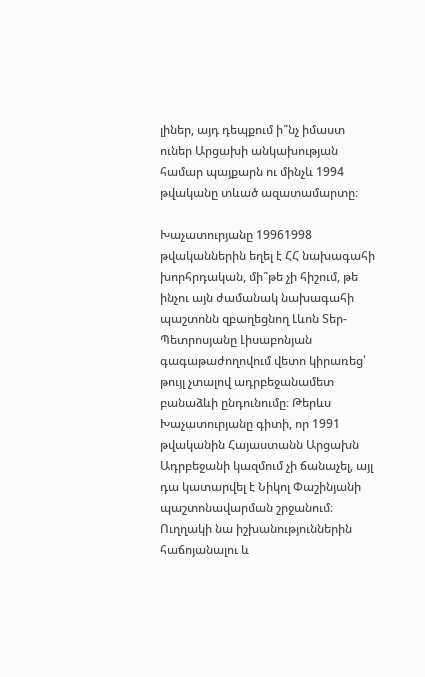լիներ, այդ դեպքում ի՞նչ իմաստ ուներ Արցախի անկախության համար պայքարն ու մինչև 1994 թվականը տևած ազատամարտը։

Խաչատուրյանը 19961998 թվականներին եղել է ՀՀ նախագահի խորհրդական, մի՞թե չի հիշում, թե ինչու այն ժամանակ նախագահի պաշտոնն զբաղեցնող Լևոն Տեր-Պետրոսյանը Լիսաբոնյան գագաթաժողովում վետո կիրառեց՝ թույլ չտալով ադրբեջանամետ բանաձևի ընդունումը։ Թերևս Խաչատուրյանը գիտի, որ 1991 թվականին Հայաստանն Արցախն Ադրբեջանի կազմում չի ճանաչել, այլ դա կատարվել է Նիկոլ Փաշինյանի պաշտոնավարման շրջանում։ Ուղղակի նա իշխանություններին հաճոյանալու և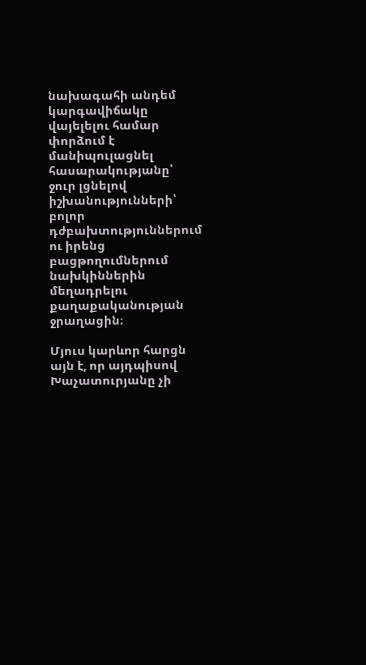նախագահի անդեմ կարգավիճակը վայելելու համար փորձում է մանիպուլացնել հասարակությանը՝ ջուր լցնելով իշխանությունների՝ բոլոր դժբախտություններում ու իրենց բացթողումներում նախկիններին մեղադրելու քաղաքականության ջրաղացին։

Մյուս կարևոր հարցն այն է, որ այդպիսով Խաչատուրյանը չի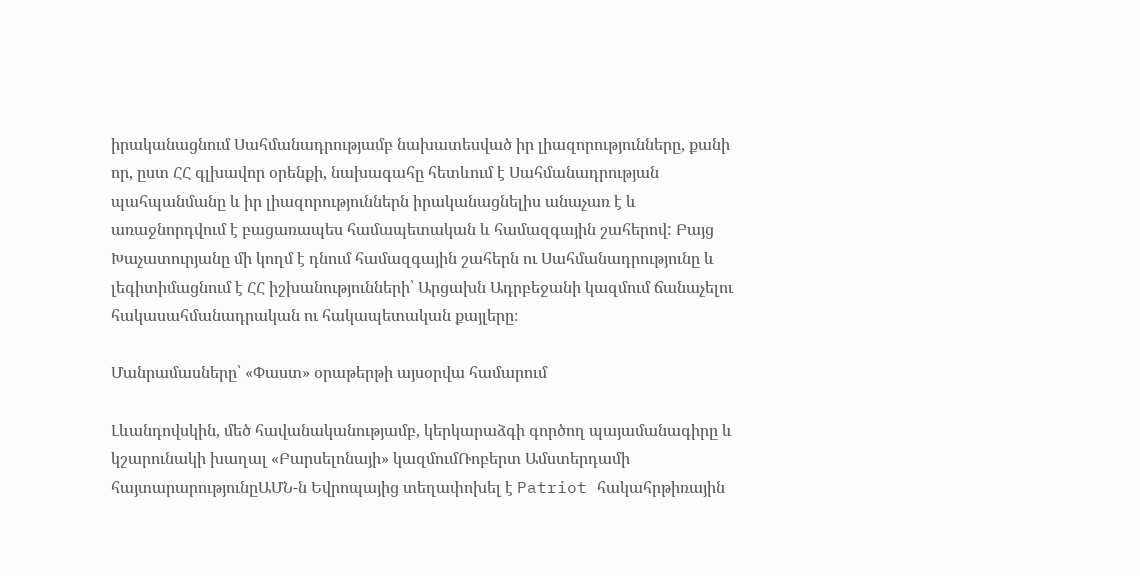իրականացնում Սահմանադրությամբ նախատեսված իր լիազորությունները, քանի որ, ըստ ՀՀ գլխավոր օրենքի, նախագահը հետևում է Սահմանադրության պահպանմանը և իր լիազորություններն իրականացնելիս անաչառ է և առաջնորդվում է բացառապես համապետական և համազգային շահերով: Բայց Խաչատուրյանը մի կողմ է դնում համազգային շահերն ու Սահմանադրությունը և լեգիտիմացնում է ՀՀ իշխանությունների՝ Արցախն Ադրբեջանի կազմում ճանաչելու հակասահմանադրական ու հակապետական քայլերը։

Մանրամասները՝ «Փաստ» օրաթերթի այսօրվա համարում

Լևանդովսկին, մեծ հավանականությամբ, կերկարաձգի գործող պայամանագիրը և կշարունակի խաղալ «Բարսելոնայի» կազմումՌոբերտ Ամստերդամի հայտարարությունըԱՄՆ-ն Եվրոպայից տեղափոխել է Patriot հակահրթիռային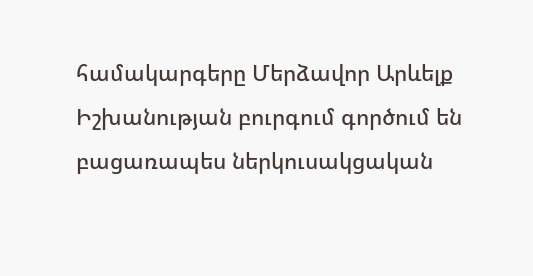համակարգերը Մերձավոր Արևելք Իշխանության բուրգում գործում են բացառապես ներկուսակցական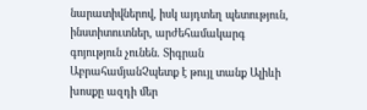նարատիվներով, իսկ այդտեղ պետություն, ինստիտուտներ, արժեհամակարգ գոյություն չունեն. Տիգրան ԱբրահամյանՉպետք է թույլ տանք Ալիևի խոսքը ազդի մեր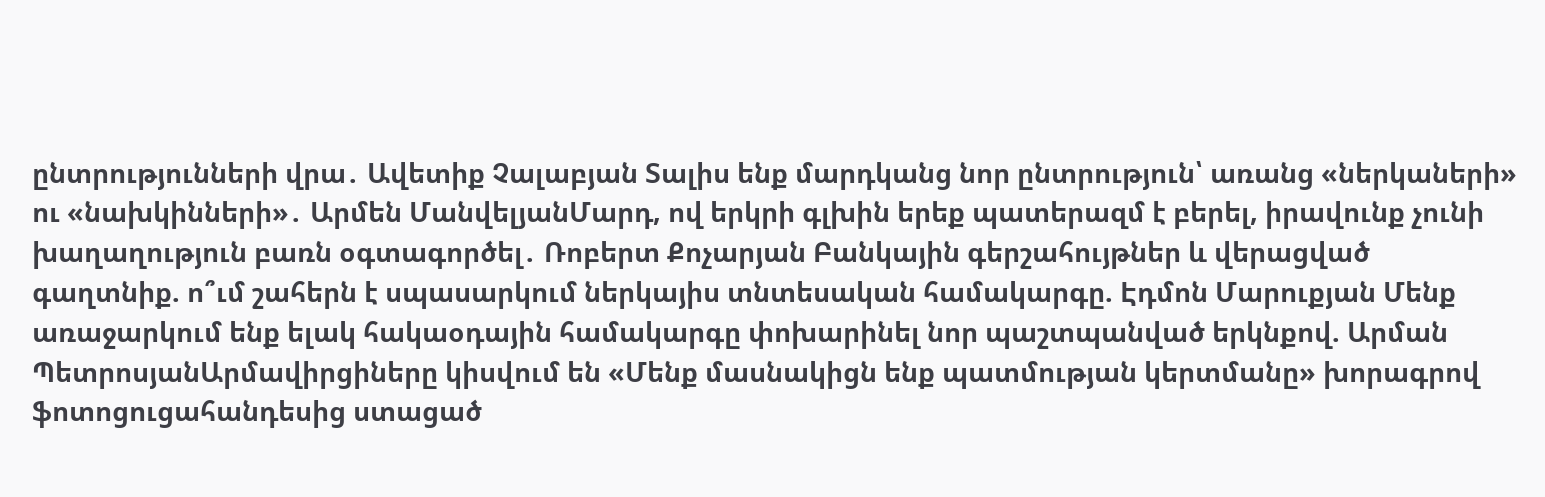ընտրությունների վրա․ Ավետիք Չալաբյան Տալիս ենք մարդկանց նոր ընտրություն՝ առանց «ներկաների» ու «նախկինների»․ Արմեն ՄանվելյանՄարդ, ով երկրի գլխին երեք պատերազմ է բերել, իրավունք չունի խաղաղություն բառն օգտագործել․ Ռոբերտ Քոչարյան Բանկային գերշահույթներ և վերացված գաղտնիք. ո՞ւմ շահերն է սպասարկում ներկայիս տնտեսական համակարգը. Էդմոն Մարուքյան Մենք առաջարկում ենք ելակ հակաօդային համակարգը փոխարինել նոր պաշտպանված երկնքով. Արման ՊետրոսյանԱրմավիրցիները կիսվում են «Մենք մասնակիցն ենք պատմության կերտմանը» խորագրով ֆոտոցուցահանդեսից ստացած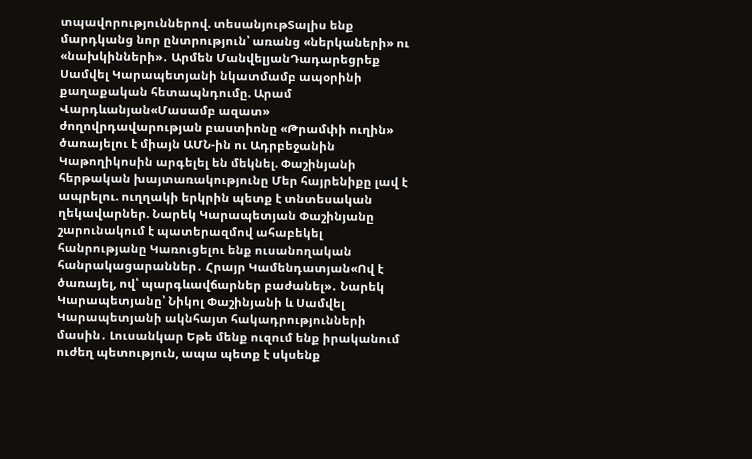տպավորություններով. տեսանյութՏալիս ենք մարդկանց նոր ընտրություն՝ առանց «ներկաների» ու «նախկինների»․ Արմեն ՄանվելյանԴադարեցրեք Սամվել Կարապետյանի նկատմամբ ապօրինի քաղաքական հետապնդումը. Արամ Վարդևանյան«Մասամբ ազատ» ժողովրդավարության բաստիոնը «Թրամփի ուղին» ծառայելու է միայն ԱՄՆ-ին ու Ադրբեջանին Կաթողիկոսին արգելել են մեկնել. Փաշինյանի հերթական խայտառակությունը Մեր հայրենիքը լավ է ապրելու. ուղղակի երկրին պետք է տնտեսական ղեկավարներ. Նարեկ Կարապետյան Փաշինյանը շարունակում է պատերազմով ահաբեկել հանրությանը Կառուցելու ենք ուսանողական հանրակացարաններ․ Հրայր Կամենդատյան«Ով է ծառայել, ով՝ պարգևավճարներ բաժանել»․ Նարեկ Կարապետյանը՝ Նիկոլ Փաշինյանի և Սամվել Կարապետյանի ակնհայտ հակադրությունների մասին․ Լուսանկար Եթե մենք ուզում ենք իրականում ուժեղ պետություն, ապա պետք է սկսենք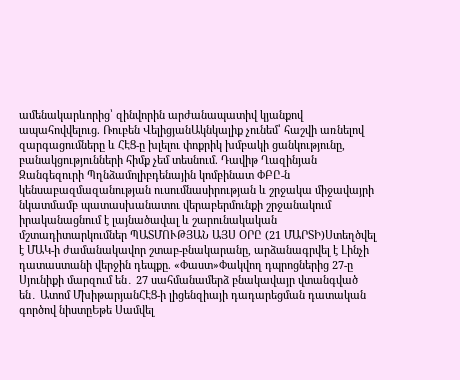ամենակարևորից՝ զինվորին արժանապատիվ կյանքով ապահովվելուց. Ռուբեն ՎելիցյանԱկնկալիք չունեմ՝ հաշվի առնելով զարգացումները և ՀԷՑ-ը խլելու փոքրիկ խմբակի ցանկությունը, բանակցությունների հիմք չեմ տեսնում. Դավիթ Ղազինյան Զանգեզուրի Պղնձամոլիբդենային կոմբինատ ՓԲԸ-ն կենսաբազմազանության ուսումնասիրության և շրջակա միջավայրի նկատմամբ պատասխանատու վերաբերմունքի շրջանակում իրականացնում է լայնածավալ և շարունակական մշտադիտարկումներ ՊԱՏՄՈՒԹՅԱՆ ԱՅՍ ՕՐԸ (21 ՄԱՐՏԻ)Ստեղծվել է ՄԱԿ-ի ժամանակավոր շտաբ-բնակարանը, արձանագրվել է Լինչի դատաստանի վերջին դեպքը. «Փաստ»Փակվող դպրոցներից 27-ը Սյունիքի մարզում են․ 27 սահմանամերձ բնակավայր վտանգված են․ Ատոմ ՄխիթարյանՀԷՑ-ի լիցենզիայի դադարեցման դատական գործով նիստըԵթե Սամվել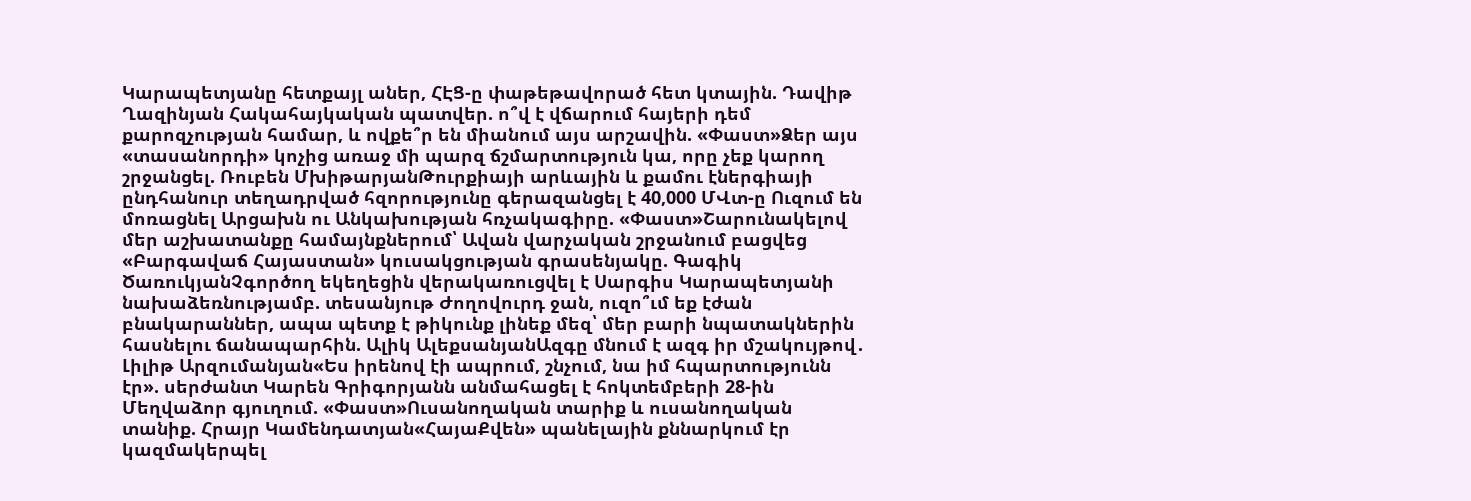Կարապետյանը հետքայլ աներ, ՀԷՑ-ը փաթեթավորած հետ կտային. Դավիթ Ղազինյան Հակահայկական պատվեր. ո՞վ է վճարում հայերի դեմ քարոզչության համար, և ովքե՞ր են միանում այս արշավին. «Փաստ»Ձեր այս «տասանորդի» կոչից առաջ մի պարզ ճշմարտություն կա, որը չեք կարող շրջանցել. Ռուբեն ՄխիթարյանԹուրքիայի արևային և քամու էներգիայի ընդհանուր տեղադրված հզորությունը գերազանցել է 40,000 ՄՎտ-ը Ուզում են մոռացնել Արցախն ու Անկախության հռչակագիրը. «Փաստ»Շարունակելով մեր աշխատանքը համայնքներում՝ Ավան վարչական շրջանում բացվեց «Բարգավաճ Հայաստան» կուսակցության գրասենյակը. Գագիկ ԾառուկյանՉգործող եկեղեցին վերակառուցվել է Սարգիս Կարապետյանի նախաձեռնությամբ. տեսանյութ Ժողովուրդ ջան, ուզո՞ւմ եք էժան բնակարաններ, ապա պետք է թիկունք լինեք մեզ՝ մեր բարի նպատակներին հասնելու ճանապարհին. Ալիկ ԱլեքսանյանԱզգը մնում է ազգ իր մշակույթով․ Լիլիթ Արզումանյան«Ես իրենով էի ապրում, շնչում, նա իմ հպարտությունն էր». սերժանտ Կարեն Գրիգորյանն անմահացել է հոկտեմբերի 28-ին Մեղվաձոր գյուղում. «Փաստ»Ուսանողական տարիք և ուսանողական տանիք. Հրայր Կամենդատյան«ՀայաՔվեն» պանելային քննարկում էր կազմակերպել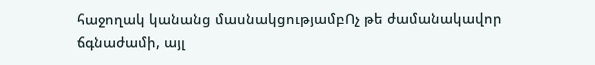հաջողակ կանանց մասնակցությամբՈչ թե ժամանակավոր ճգնաժամի, այլ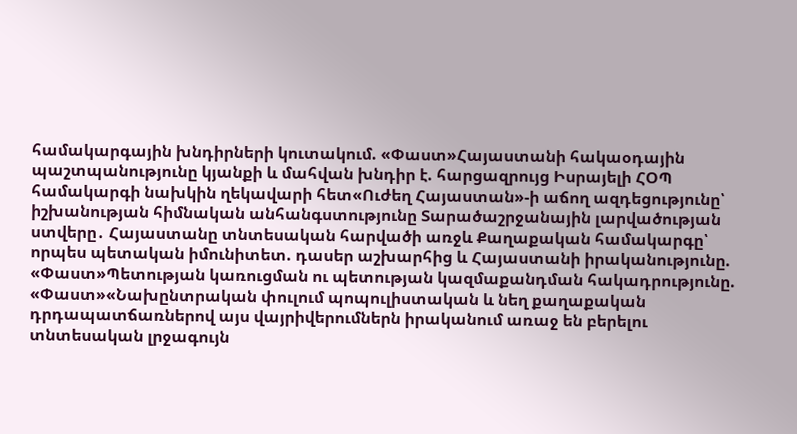համակարգային խնդիրների կուտակում. «Փաստ»Հայաստանի հակաօդային պաշտպանությունը կյանքի և մահվան խնդիր է. հարցազրույց Իսրայելի ՀՕՊ համակարգի նախկին ղեկավարի հետ«Ուժեղ Հայաստան»-ի աճող ազդեցությունը՝ իշխանության հիմնական անհանգստությունը Տարածաշրջանային լարվածության ստվերը․ Հայաստանը տնտեսական հարվածի առջև Քաղաքական համակարգը՝ որպես պետական իմունիտետ. դասեր աշխարհից և Հայաստանի իրականությունը. «Փաստ»Պետության կառուցման ու պետության կազմաքանդման հակադրությունը. «Փաստ»«Նախընտրական փուլում պոպուլիստական և նեղ քաղաքական դրդապատճառներով այս վայրիվերումներն իրականում առաջ են բերելու տնտեսական լրջագույն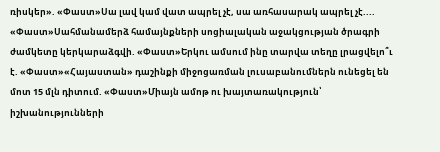ռիսկեր». «Փաստ»Սա լավ կամ վատ ապրել չէ, սա առհասարակ ապրել չէ.... «Փաստ»Սահմանամերձ համայնքների սոցիալական աջակցության ծրագրի ժամկետը կերկարաձգվի. «Փաստ»Երկու ամսում ինը տարվա տեղը լրացվելո՞ւ է. «Փաստ»«Հայաստան» դաշինքի միջոցառման լուսաբանումներն ունեցել են մոտ 15 մլն դիտում. «Փաստ»Միայն ամոթ ու խայտառակություն՝ իշխանությունների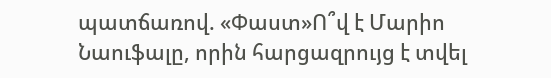պատճառով. «Փաստ»Ո՞վ է Մարիո Նաուֆալը, որին հարցազրույց է տվել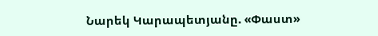Նարեկ Կարապետյանը. «Փաստ»